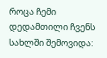როცა ჩემი დედამთილი ჩვენს სახლში შემოვიდა: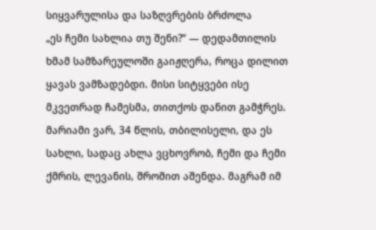სიყვარულისა და საზღვრების ბრძოლა
„ეს ჩემი სახლია თუ შენი?“ — დედამთილის ხმამ სამზარეულოში გაიჟღერა, როცა დილით ყავას ვამზადებდი. მისი სიტყვები ისე მკვეთრად ჩამესმა, თითქოს დანით გამჭრეს. მარიამი ვარ, 34 წლის, თბილისელი, და ეს სახლი, სადაც ახლა ვცხოვრობ, ჩემი და ჩემი ქმრის, ლევანის, შრომით აშენდა. მაგრამ იმ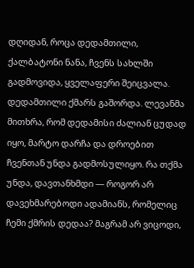დღიდან, როცა დედამთილი, ქალბატონი ნანა, ჩვენს სახლში გადმოვიდა, ყველაფერი შეიცვალა.
დედამთილი ქმარს გაშორდა. ლევანმა მითხრა, რომ დედამისი ძალიან ცუდად იყო, მარტო დარჩა და დროებით ჩვენთან უნდა გადმოსულიყო. რა თქმა უნდა, დავთანხმდი — როგორ არ დავეხმარებოდი ადამიანს, რომელიც ჩემი ქმრის დედაა? მაგრამ არ ვიცოდი,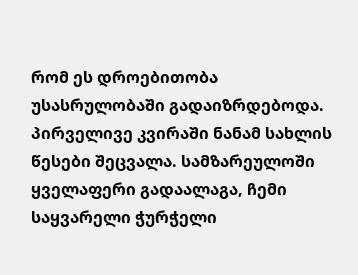რომ ეს დროებითობა უსასრულობაში გადაიზრდებოდა.
პირველივე კვირაში ნანამ სახლის წესები შეცვალა. სამზარეულოში ყველაფერი გადაალაგა, ჩემი საყვარელი ჭურჭელი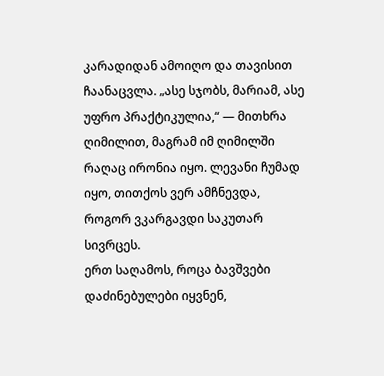კარადიდან ამოიღო და თავისით ჩაანაცვლა. „ასე სჯობს, მარიამ, ასე უფრო პრაქტიკულია,“ — მითხრა ღიმილით, მაგრამ იმ ღიმილში რაღაც ირონია იყო. ლევანი ჩუმად იყო, თითქოს ვერ ამჩნევდა, როგორ ვკარგავდი საკუთარ სივრცეს.
ერთ საღამოს, როცა ბავშვები დაძინებულები იყვნენ,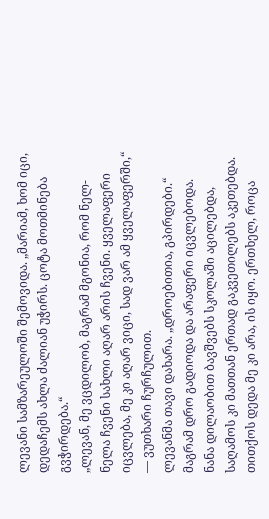ლევანი სამზარეულოში შემოვიდა. „მარიამ, ხომ იცი, დედაჩემს ახლა ძალიან უჭირს. ცოტა მოთმინება გვჭირდება.“
„ლევან, მე ვცდილობ, მაგრამ მგონია, რომ ნელ-ნელა ჩვენი სახლი აღარ არის ჩვენი. ყველაფერი იცვლება, მე კი აღარ ვიცი, სად ვარ ამ ყველაფერში,“ — ვუთხარი ჩურჩულით.
ლევანმა თავი დახარა. „დროებითია, გპირდები.“
მაგრამ დრო გადიოდა და არაფერი იცვლებოდა. ნანა დილაობით ბავშვებს სკოლაში აცილებდა, საღამოს კი მათთან ერთად გაკვეთილებს აკეთებდა. თითქოს დედა მე კი არა, ის იყო. ერთხელ, როცა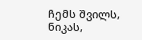ჩემს შვილს, ნიკას,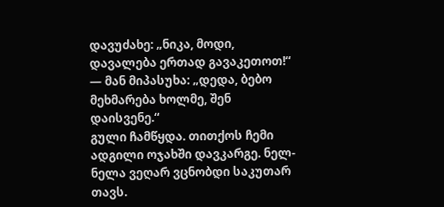დავუძახე: „ნიკა, მოდი, დავალება ერთად გავაკეთოთ!“ — მან მიპასუხა: „დედა, ბებო მეხმარება ხოლმე, შენ დაისვენე.“
გული ჩამწყდა. თითქოს ჩემი ადგილი ოჯახში დავკარგე. ნელ-ნელა ვეღარ ვცნობდი საკუთარ თავს.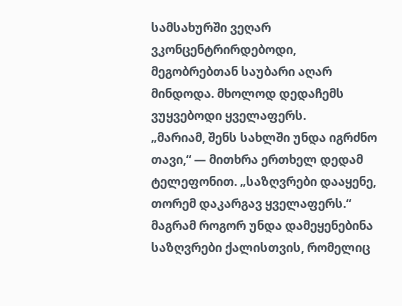სამსახურში ვეღარ ვკონცენტრირდებოდი, მეგობრებთან საუბარი აღარ მინდოდა. მხოლოდ დედაჩემს ვუყვებოდი ყველაფერს.
„მარიამ, შენს სახლში უნდა იგრძნო თავი,“ — მითხრა ერთხელ დედამ ტელეფონით. „საზღვრები დააყენე, თორემ დაკარგავ ყველაფერს.“
მაგრამ როგორ უნდა დამეყენებინა საზღვრები ქალისთვის, რომელიც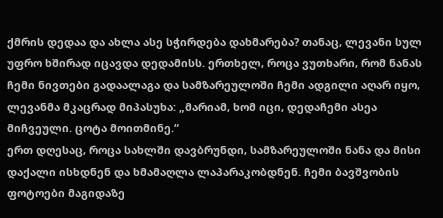ქმრის დედაა და ახლა ასე სჭირდება დახმარება? თანაც, ლევანი სულ უფრო ხშირად იცავდა დედამისს. ერთხელ, როცა ვუთხარი, რომ ნანას ჩემი ნივთები გადაალაგა და სამზარეულოში ჩემი ადგილი აღარ იყო, ლევანმა მკაცრად მიპასუხა: „მარიამ, ხომ იცი, დედაჩემი ასეა მიჩვეული. ცოტა მოითმინე.“
ერთ დღესაც, როცა სახლში დავბრუნდი, სამზარეულოში ნანა და მისი დაქალი ისხდნენ და ხმამაღლა ლაპარაკობდნენ. ჩემი ბავშვობის ფოტოები მაგიდაზე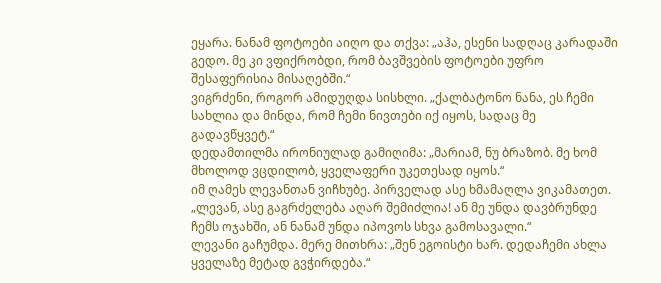ეყარა. ნანამ ფოტოები აიღო და თქვა: „აჰა, ესენი სადღაც კარადაში გედო. მე კი ვფიქრობდი, რომ ბავშვების ფოტოები უფრო შესაფერისია მისაღებში.“
ვიგრძენი, როგორ ამიდუღდა სისხლი. „ქალბატონო ნანა, ეს ჩემი სახლია და მინდა, რომ ჩემი ნივთები იქ იყოს, სადაც მე გადავწყვეტ.“
დედამთილმა ირონიულად გამიღიმა: „მარიამ, ნუ ბრაზობ. მე ხომ მხოლოდ ვცდილობ, ყველაფერი უკეთესად იყოს.“
იმ ღამეს ლევანთან ვიჩხუბე. პირველად ასე ხმამაღლა ვიკამათეთ. „ლევან, ასე გაგრძელება აღარ შემიძლია! ან მე უნდა დავბრუნდე ჩემს ოჯახში, ან ნანამ უნდა იპოვოს სხვა გამოსავალი.“
ლევანი გაჩუმდა. მერე მითხრა: „შენ ეგოისტი ხარ. დედაჩემი ახლა ყველაზე მეტად გვჭირდება.“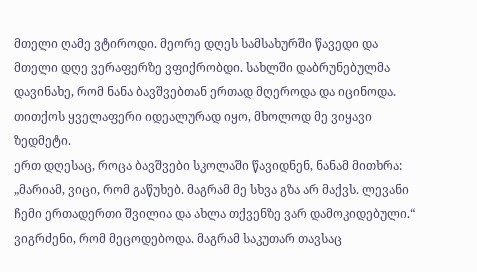მთელი ღამე ვტიროდი. მეორე დღეს სამსახურში წავედი და მთელი დღე ვერაფერზე ვფიქრობდი. სახლში დაბრუნებულმა დავინახე, რომ ნანა ბავშვებთან ერთად მღეროდა და იცინოდა. თითქოს ყველაფერი იდეალურად იყო, მხოლოდ მე ვიყავი ზედმეტი.
ერთ დღესაც, როცა ბავშვები სკოლაში წავიდნენ, ნანამ მითხრა: „მარიამ, ვიცი, რომ გაწუხებ. მაგრამ მე სხვა გზა არ მაქვს. ლევანი ჩემი ერთადერთი შვილია და ახლა თქვენზე ვარ დამოკიდებული.“
ვიგრძენი, რომ მეცოდებოდა. მაგრამ საკუთარ თავსაც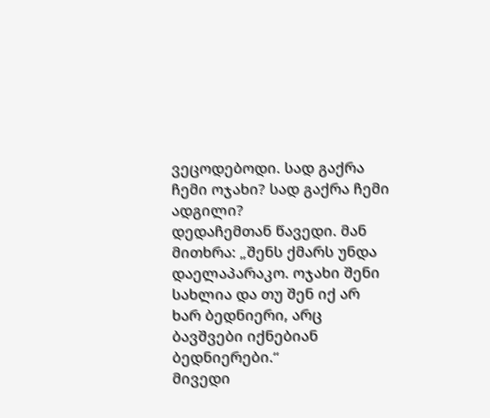ვეცოდებოდი. სად გაქრა ჩემი ოჯახი? სად გაქრა ჩემი ადგილი?
დედაჩემთან წავედი. მან მითხრა: „შენს ქმარს უნდა დაელაპარაკო. ოჯახი შენი სახლია და თუ შენ იქ არ ხარ ბედნიერი, არც ბავშვები იქნებიან ბედნიერები.“
მივედი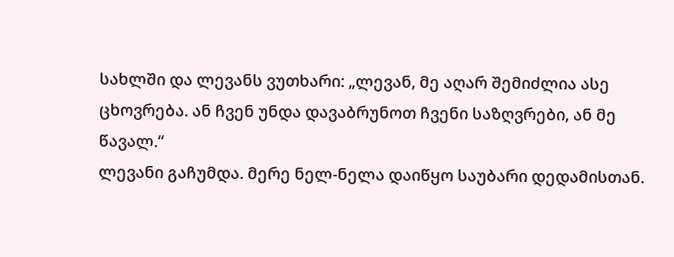სახლში და ლევანს ვუთხარი: „ლევან, მე აღარ შემიძლია ასე ცხოვრება. ან ჩვენ უნდა დავაბრუნოთ ჩვენი საზღვრები, ან მე წავალ.“
ლევანი გაჩუმდა. მერე ნელ-ნელა დაიწყო საუბარი დედამისთან.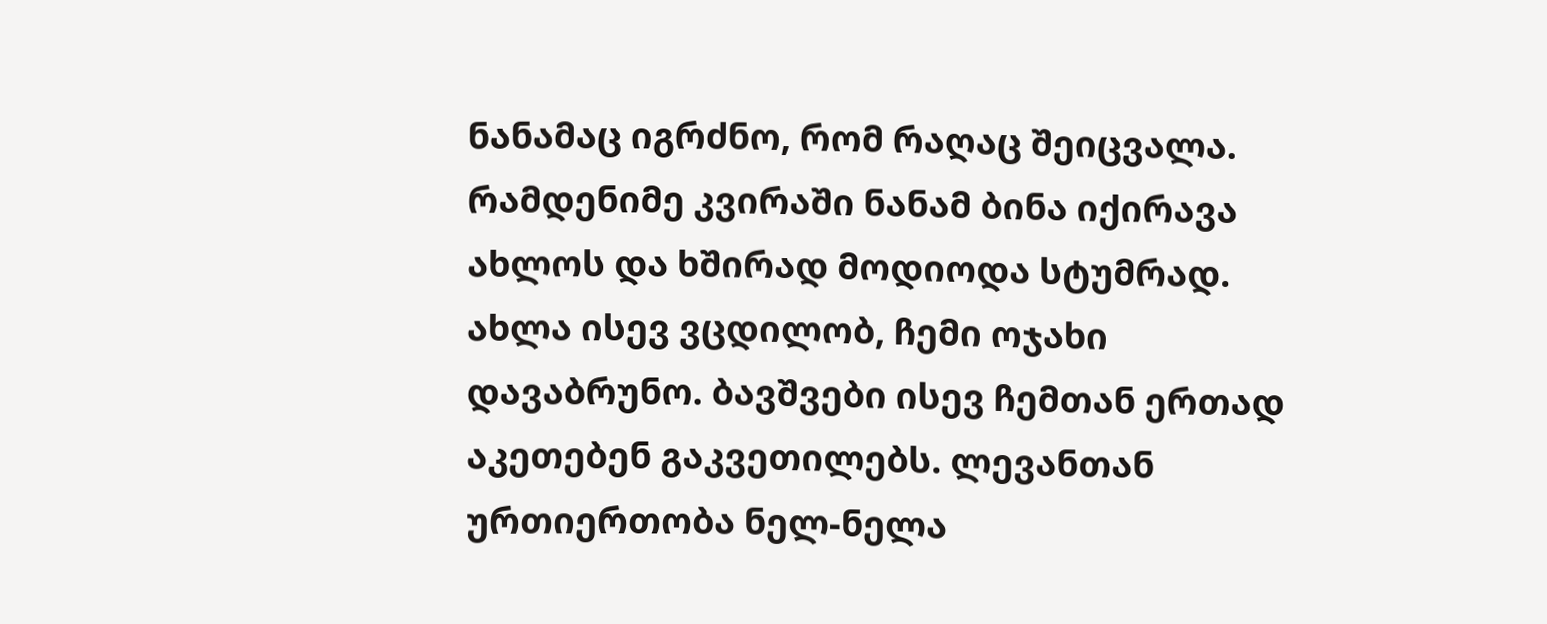ნანამაც იგრძნო, რომ რაღაც შეიცვალა. რამდენიმე კვირაში ნანამ ბინა იქირავა ახლოს და ხშირად მოდიოდა სტუმრად.
ახლა ისევ ვცდილობ, ჩემი ოჯახი დავაბრუნო. ბავშვები ისევ ჩემთან ერთად აკეთებენ გაკვეთილებს. ლევანთან ურთიერთობა ნელ-ნელა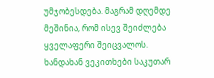უმჯობესდება. მაგრამ დღემდე მეშინია, რომ ისევ შეიძლება ყველაფერი შეიცვალოს.
ხანდახან ვეკითხები საკუთარ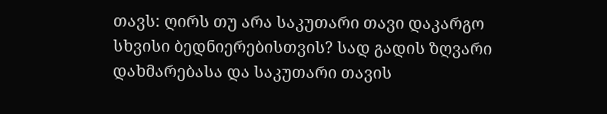თავს: ღირს თუ არა საკუთარი თავი დაკარგო სხვისი ბედნიერებისთვის? სად გადის ზღვარი დახმარებასა და საკუთარი თავის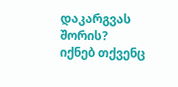დაკარგვას შორის? იქნებ თქვენც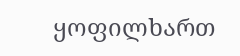ყოფილხართ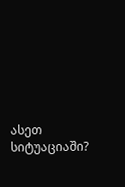ასეთ სიტუაციაში?